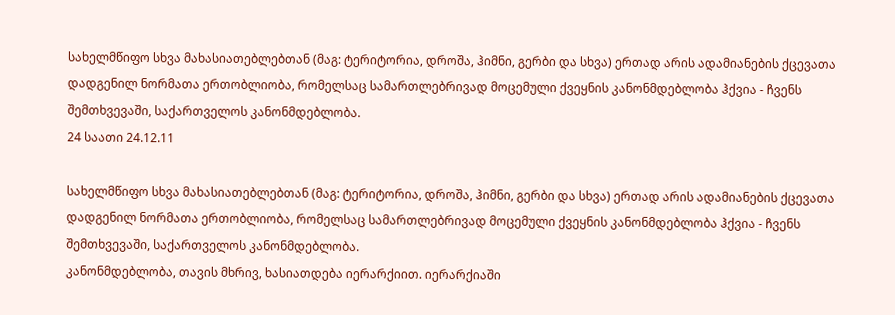სახელმწიფო სხვა მახასიათებლებთან (მაგ: ტერიტორია, დროშა, ჰიმნი, გერბი და სხვა) ერთად არის ადამიანების ქცევათა დადგენილ ნორმათა ერთობლიობა, რომელსაც სამართლებრივად მოცემული ქვეყნის კანონმდებლობა ჰქვია - ჩვენს შემთხვევაში, საქართველოს კანონმდებლობა.
24 საათი 24.12.11

სახელმწიფო სხვა მახასიათებლებთან (მაგ: ტერიტორია, დროშა, ჰიმნი, გერბი და სხვა) ერთად არის ადამიანების ქცევათა დადგენილ ნორმათა ერთობლიობა, რომელსაც სამართლებრივად მოცემული ქვეყნის კანონმდებლობა ჰქვია - ჩვენს შემთხვევაში, საქართველოს კანონმდებლობა.
კანონმდებლობა, თავის მხრივ, ხასიათდება იერარქიით. იერარქიაში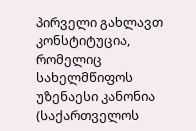პირველი გახლავთ კონსტიტუცია, რომელიც სახელმწიფოს უზენაესი კანონია (საქართველოს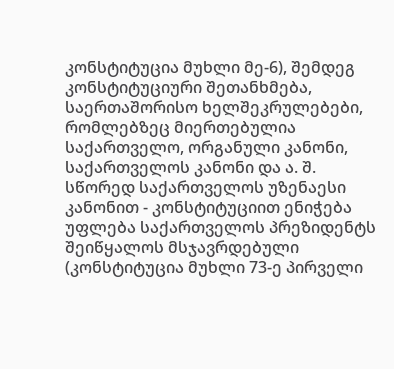კონსტიტუცია მუხლი მე-6), შემდეგ კონსტიტუციური შეთანხმება, საერთაშორისო ხელშეკრულებები, რომლებზეც მიერთებულია საქართველო, ორგანული კანონი, საქართველოს კანონი და ა. შ.
სწორედ საქართველოს უზენაესი კანონით - კონსტიტუციით ენიჭება უფლება საქართველოს პრეზიდენტს შეიწყალოს მსჯავრდებული (კონსტიტუცია მუხლი 73-ე პირველი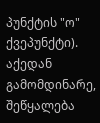პუნქტის "ო" ქვეპუნქტი). აქედან გამომდინარე, შეწყალება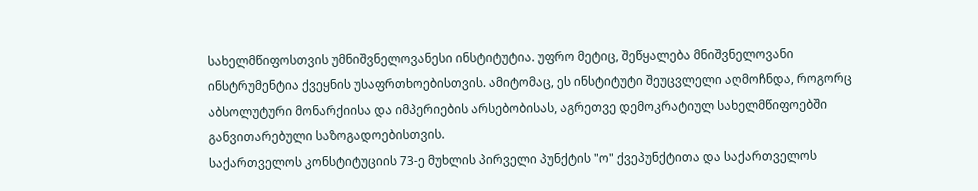სახელმწიფოსთვის უმნიშვნელოვანესი ინსტიტუტია. უფრო მეტიც, შეწყალება მნიშვნელოვანი ინსტრუმენტია ქვეყნის უსაფრთხოებისთვის. ამიტომაც, ეს ინსტიტუტი შეუცვლელი აღმოჩნდა, როგორც აბსოლუტური მონარქიისა და იმპერიების არსებობისას, აგრეთვე დემოკრატიულ სახელმწიფოებში განვითარებული საზოგადოებისთვის.
საქართველოს კონსტიტუციის 73-ე მუხლის პირველი პუნქტის "ო" ქვეპუნქტითა და საქართველოს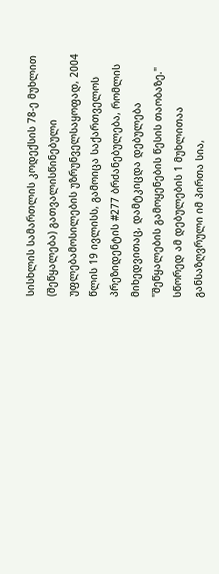სისხლის სამართლის კოდექსის 78-ე მუხლით (შეწყალება) გათვალისწინებული უფლებამოსილების უზრუნველსაყოფად, 2004 წლის 19 ივლისს, გამოიცა საქართველოს პრეზიდენტის #277 ბრძანებულება, რომლის მიხედვითაც, დამტკიცდა დებულება "შეწყალების გამოყენების წესის თაობაზე." სწორედ ამ დებულების 1 მუხლითაა განსაზღვრული იმ პირთა სია,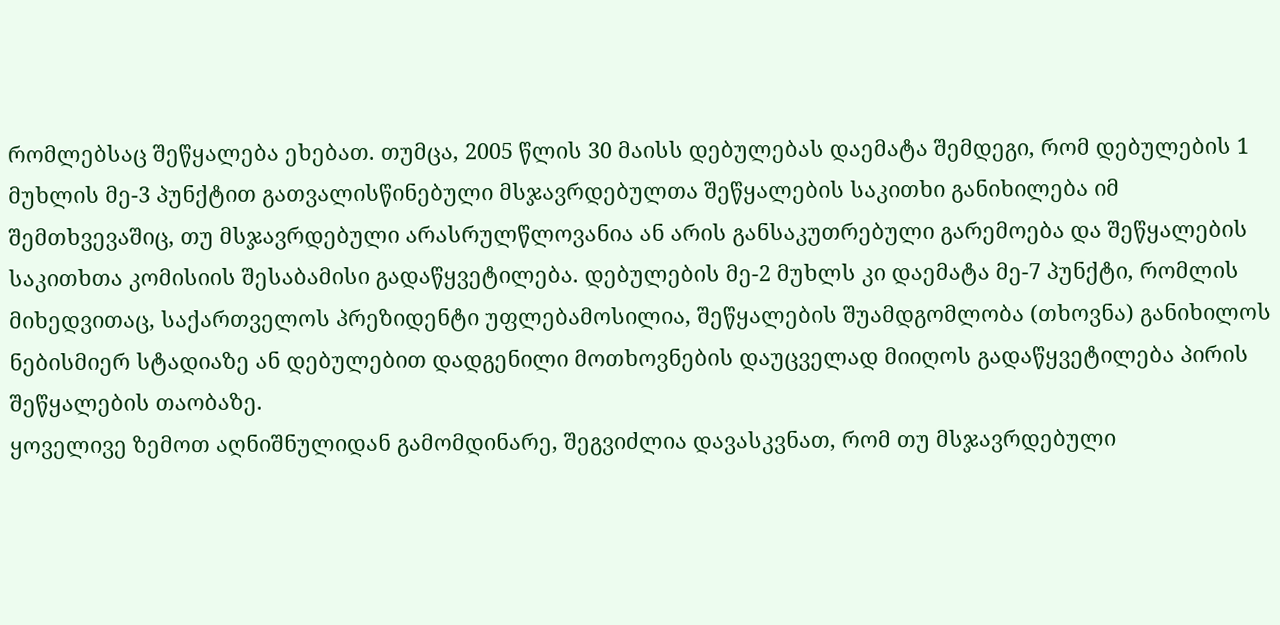რომლებსაც შეწყალება ეხებათ. თუმცა, 2005 წლის 30 მაისს დებულებას დაემატა შემდეგი, რომ დებულების 1 მუხლის მე-3 პუნქტით გათვალისწინებული მსჯავრდებულთა შეწყალების საკითხი განიხილება იმ შემთხვევაშიც, თუ მსჯავრდებული არასრულწლოვანია ან არის განსაკუთრებული გარემოება და შეწყალების საკითხთა კომისიის შესაბამისი გადაწყვეტილება. დებულების მე-2 მუხლს კი დაემატა მე-7 პუნქტი, რომლის მიხედვითაც, საქართველოს პრეზიდენტი უფლებამოსილია, შეწყალების შუამდგომლობა (თხოვნა) განიხილოს ნებისმიერ სტადიაზე ან დებულებით დადგენილი მოთხოვნების დაუცველად მიიღოს გადაწყვეტილება პირის შეწყალების თაობაზე.
ყოველივე ზემოთ აღნიშნულიდან გამომდინარე, შეგვიძლია დავასკვნათ, რომ თუ მსჯავრდებული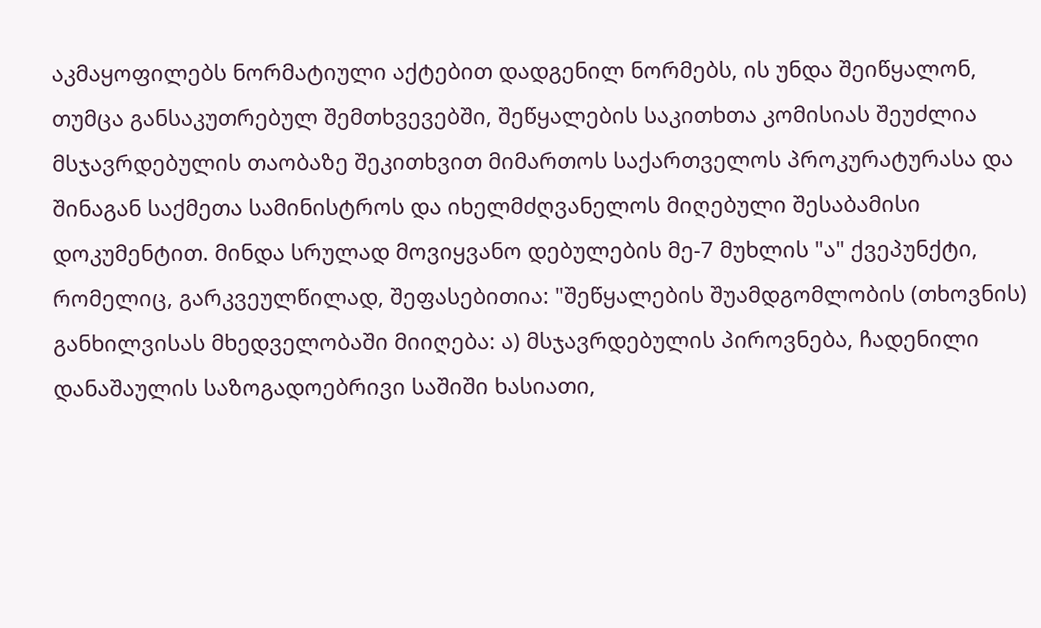აკმაყოფილებს ნორმატიული აქტებით დადგენილ ნორმებს, ის უნდა შეიწყალონ, თუმცა განსაკუთრებულ შემთხვევებში, შეწყალების საკითხთა კომისიას შეუძლია მსჯავრდებულის თაობაზე შეკითხვით მიმართოს საქართველოს პროკურატურასა და შინაგან საქმეთა სამინისტროს და იხელმძღვანელოს მიღებული შესაბამისი დოკუმენტით. მინდა სრულად მოვიყვანო დებულების მე-7 მუხლის "ა" ქვეპუნქტი, რომელიც, გარკვეულწილად, შეფასებითია: "შეწყალების შუამდგომლობის (თხოვნის) განხილვისას მხედველობაში მიიღება: ა) მსჯავრდებულის პიროვნება, ჩადენილი დანაშაულის საზოგადოებრივი საშიში ხასიათი,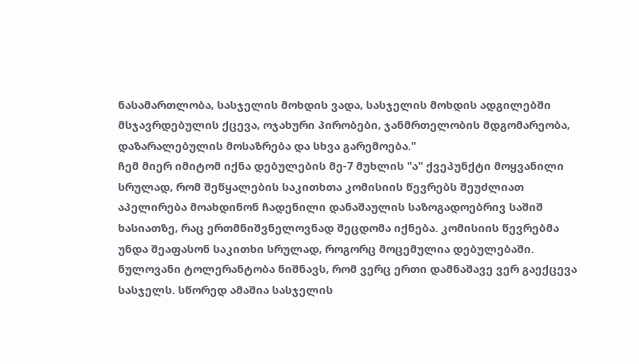ნასამართლობა, სასჯელის მოხდის ვადა, სასჯელის მოხდის ადგილებში მსჯავრდებულის ქცევა, ოჯახური პირობები, ჯანმრთელობის მდგომარეობა, დაზარალებულის მოსაზრება და სხვა გარემოება."
ჩემ მიერ იმიტომ იქნა დებულების მე-7 მუხლის "ა" ქვეპუნქტი მოყვანილი სრულად, რომ შეწყალების საკითხთა კომისიის წევრებს შეუძლიათ აპელირება მოახდინონ ჩადენილი დანაშაულის საზოგადოებრივ საშიშ ხასიათზე, რაც ერთმნიშვნელოვნად შეცდომა იქნება. კომისიის წევრებმა უნდა შეაფასონ საკითხი სრულად, როგორც მოცემულია დებულებაში. ნულოვანი ტოლერანტობა ნიშნავს, რომ ვერც ერთი დამნაშავე ვერ გაექცევა სასჯელს. სწორედ ამაშია სასჯელის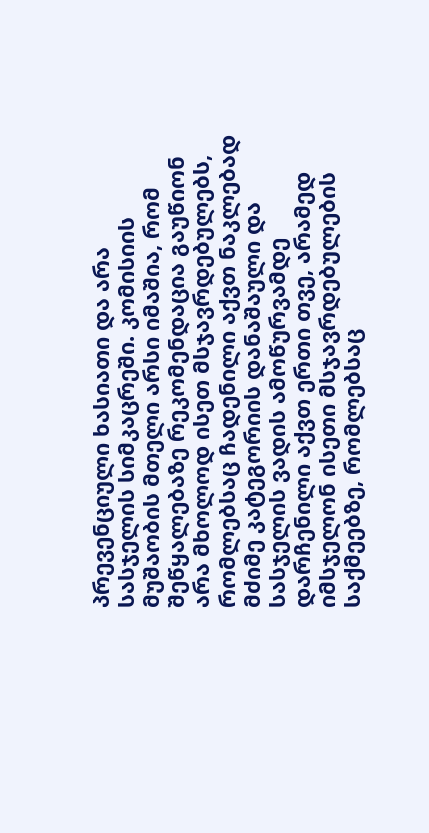პრევენციული ხასიათი და არა სასჯელის სიმკაცრეში. კომისიის მუშაობის მთელი არსი იმაშია, რომ შეწყალებაზე რეკომენდაცია გაუწიონ არა მხოლოდ ისეთ მსჯავრდებულებს, რომლებსაც ჩადენილი აქვთ ნაკლებად მძიმე კატეგორიის დანაშაული და სასჯელის ვადის ამოწურვამდე დარჩენილი აქვთ ერთი თვე, არამედ იმსჯელონ ისეთი მსჯავრდებულების საქმეებზე, რომლებსაც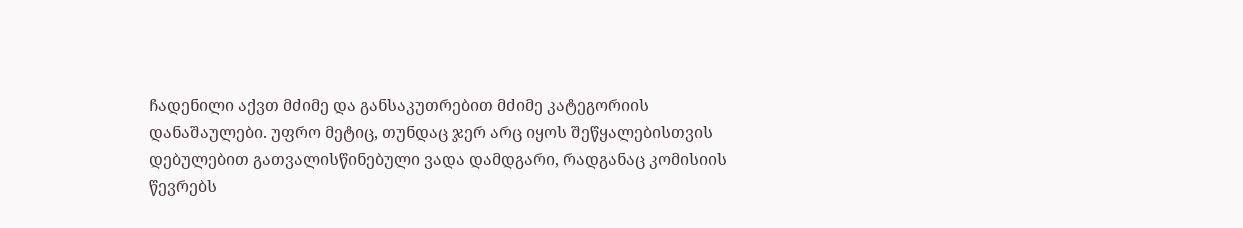ჩადენილი აქვთ მძიმე და განსაკუთრებით მძიმე კატეგორიის დანაშაულები. უფრო მეტიც, თუნდაც ჯერ არც იყოს შეწყალებისთვის დებულებით გათვალისწინებული ვადა დამდგარი, რადგანაც კომისიის წევრებს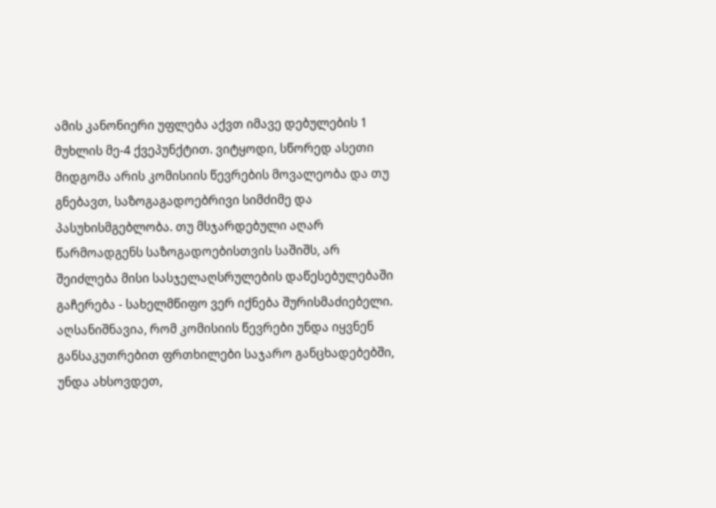ამის კანონიერი უფლება აქვთ იმავე დებულების 1 მუხლის მე-4 ქვეპუნქტით. ვიტყოდი, სწორედ ასეთი მიდგომა არის კომისიის წევრების მოვალეობა და თუ გნებავთ, საზოგაგადოებრივი სიმძიმე და პასუხისმგებლობა. თუ მსჯარდებული აღარ წარმოადგენს საზოგადოებისთვის საშიშს, არ შეიძლება მისი სასჯელაღსრულების დაწესებულებაში გაჩერება - სახელმწიფო ვერ იქნება შურისმაძიებელი. აღსანიშნავია, რომ კომისიის წევრები უნდა იყვნენ განსაკუთრებით ფრთხილები საჯარო განცხადებებში, უნდა ახსოვდეთ,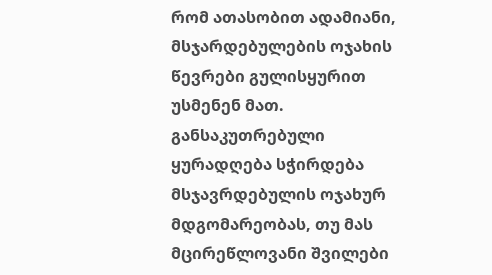რომ ათასობით ადამიანი, მსჯარდებულების ოჯახის წევრები გულისყურით უსმენენ მათ. განსაკუთრებული ყურადღება სჭირდება მსჯავრდებულის ოჯახურ მდგომარეობას, თუ მას მცირეწლოვანი შვილები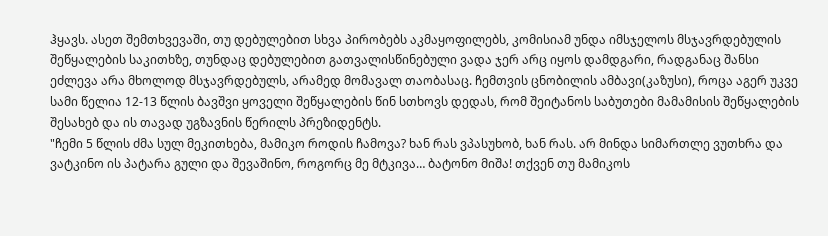ჰყავს. ასეთ შემთხვევაში, თუ დებულებით სხვა პირობებს აკმაყოფილებს, კომისიამ უნდა იმსჯელოს მსჯავრდებულის შეწყალების საკითხზე, თუნდაც დებულებით გათვალისწინებული ვადა ჯერ არც იყოს დამდგარი, რადგანაც შანსი ეძლევა არა მხოლოდ მსჯავრდებულს, არამედ მომავალ თაობასაც. ჩემთვის ცნობილის ამბავი(კაზუსი), როცა აგერ უკვე სამი წელია 12-13 წლის ბავშვი ყოველი შეწყალების წინ სთხოვს დედას, რომ შეიტანოს საბუთები მამამისის შეწყალების შესახებ და ის თავად უგზავნის წერილს პრეზიდენტს.
"ჩემი 5 წლის ძმა სულ მეკითხება, მამიკო როდის ჩამოვა? ხან რას ვპასუხობ, ხან რას. არ მინდა სიმართლე ვუთხრა და ვატკინო ის პატარა გული და შევაშინო, როგორც მე მტკივა… ბატონო მიშა! თქვენ თუ მამიკოს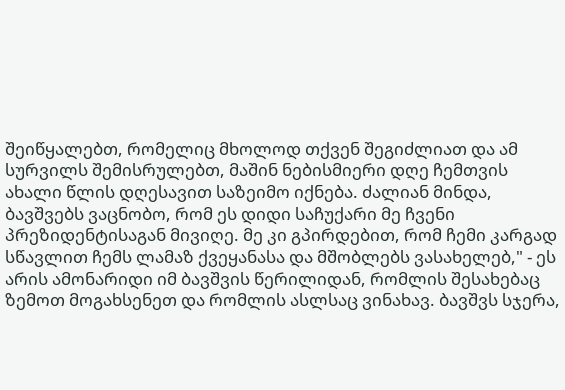შეიწყალებთ, რომელიც მხოლოდ თქვენ შეგიძლიათ და ამ სურვილს შემისრულებთ, მაშინ ნებისმიერი დღე ჩემთვის ახალი წლის დღესავით საზეიმო იქნება. ძალიან მინდა, ბავშვებს ვაცნობო, რომ ეს დიდი საჩუქარი მე ჩვენი პრეზიდენტისაგან მივიღე. მე კი გპირდებით, რომ ჩემი კარგად სწავლით ჩემს ლამაზ ქვეყანასა და მშობლებს ვასახელებ," - ეს არის ამონარიდი იმ ბავშვის წერილიდან, რომლის შესახებაც ზემოთ მოგახსენეთ და რომლის ასლსაც ვინახავ. ბავშვს სჯერა,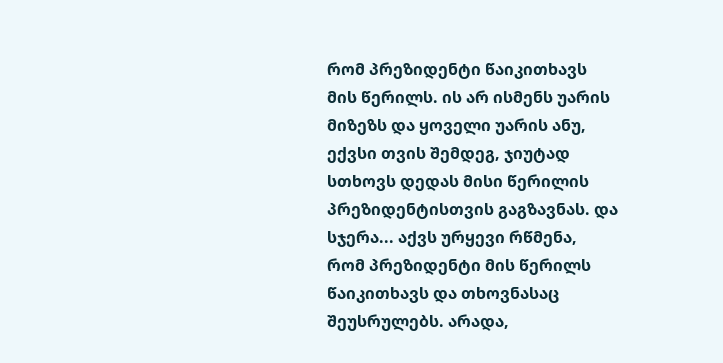რომ პრეზიდენტი წაიკითხავს მის წერილს. ის არ ისმენს უარის მიზეზს და ყოველი უარის ანუ, ექვსი თვის შემდეგ, ჯიუტად სთხოვს დედას მისი წერილის პრეზიდენტისთვის გაგზავნას. და სჯერა... აქვს ურყევი რწმენა, რომ პრეზიდენტი მის წერილს წაიკითხავს და თხოვნასაც შეუსრულებს. არადა,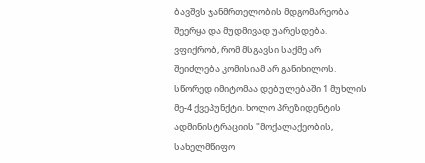ბავშვს ჯანმრთელობის მდგომარეობა შეერყა და მუდმივად უარესდება.
ვფიქრობ, რომ მსგავსი საქმე არ შეიძლება კომისიამ არ განიხილოს. სწორედ იმიტომაა დებულებაში 1 მუხლის მე-4 ქვეპუნქტი. ხოლო პრეზიდენტის ადმინისტრაციის "მოქალაქეობის, სახელმწიფო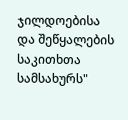ჯილდოებისა და შეწყალების საკითხთა სამსახურს"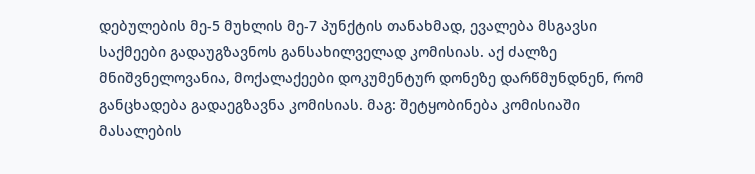დებულების მე-5 მუხლის მე-7 პუნქტის თანახმად, ევალება მსგავსი საქმეები გადაუგზავნოს განსახილველად კომისიას. აქ ძალზე მნიშვნელოვანია, მოქალაქეები დოკუმენტურ დონეზე დარწმუნდნენ, რომ განცხადება გადაეგზავნა კომისიას. მაგ: შეტყობინება კომისიაში მასალების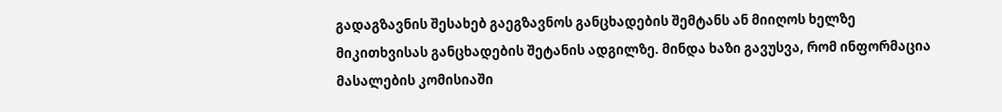გადაგზავნის შესახებ გაეგზავნოს განცხადების შემტანს ან მიიღოს ხელზე მიკითხვისას განცხადების შეტანის ადგილზე. მინდა ხაზი გავუსვა, რომ ინფორმაცია მასალების კომისიაში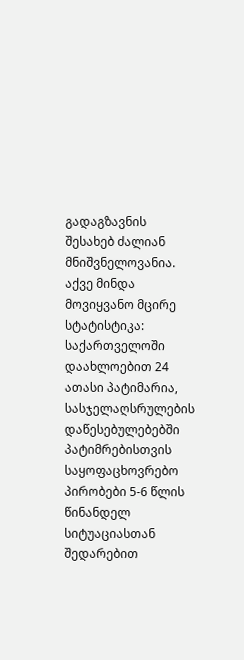გადაგზავნის შესახებ ძალიან მნიშვნელოვანია.
აქვე მინდა მოვიყვანო მცირე სტატისტიკა: საქართველოში დაახლოებით 24 ათასი პატიმარია, სასჯელაღსრულების დაწესებულებებში პატიმრებისთვის საყოფაცხოვრებო პირობები 5-6 წლის წინანდელ სიტუაციასთან შედარებით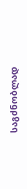საგძნობლად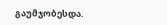გაუმჯობესდა.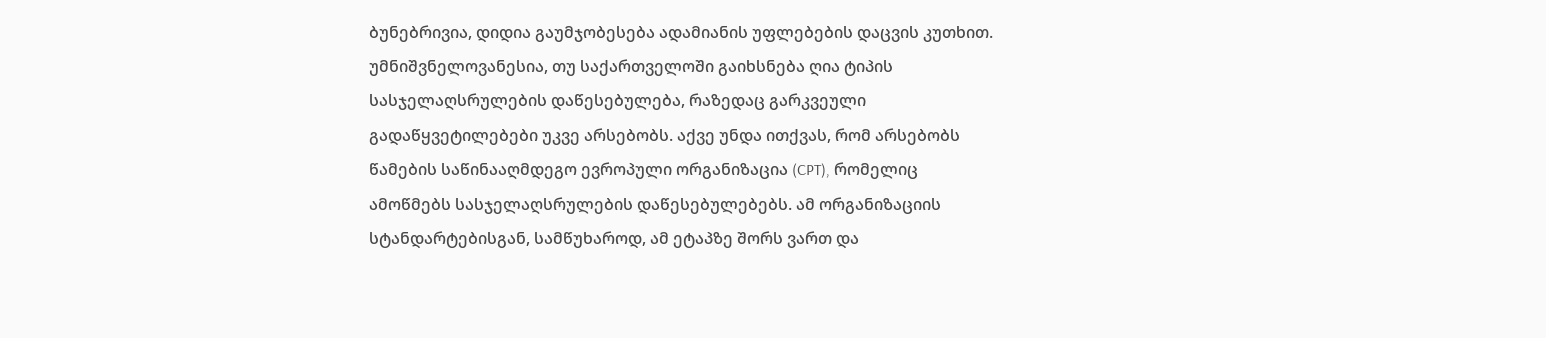ბუნებრივია, დიდია გაუმჯობესება ადამიანის უფლებების დაცვის კუთხით. უმნიშვნელოვანესია, თუ საქართველოში გაიხსნება ღია ტიპის სასჯელაღსრულების დაწესებულება, რაზედაც გარკვეული გადაწყვეტილებები უკვე არსებობს. აქვე უნდა ითქვას, რომ არსებობს წამების საწინააღმდეგო ევროპული ორგანიზაცია (CPT), რომელიც ამოწმებს სასჯელაღსრულების დაწესებულებებს. ამ ორგანიზაციის სტანდარტებისგან, სამწუხაროდ, ამ ეტაპზე შორს ვართ და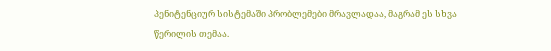პენიტენციურ სისტემაში პრობლემები მრავლადაა, მაგრამ ეს სხვა წერილის თემაა.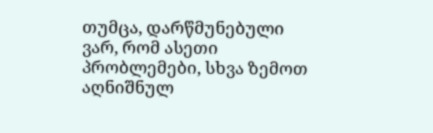თუმცა, დარწმუნებული ვარ, რომ ასეთი პრობლემები, სხვა ზემოთ აღნიშნულ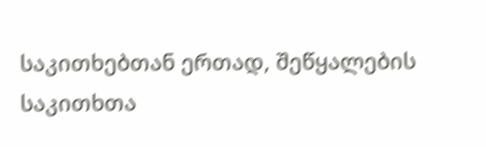საკითხებთან ერთად, შეწყალების საკითხთა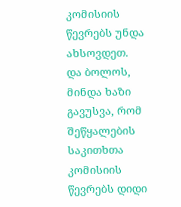კომისიის წევრებს უნდა ახსოვდეთ.
და ბოლოს, მინდა ხაზი გავუსვა, რომ შეწყალების საკითხთა კომისიის წევრებს დიდი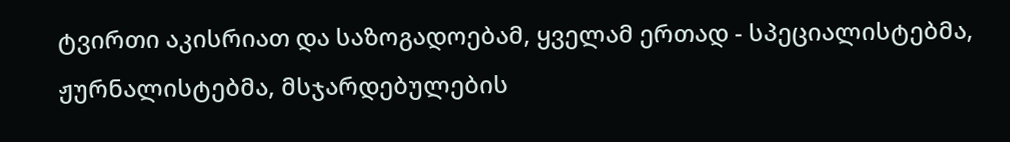ტვირთი აკისრიათ და საზოგადოებამ, ყველამ ერთად - სპეციალისტებმა, ჟურნალისტებმა, მსჯარდებულების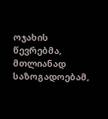ოჯახის წევრებმა, მთლიანად საზოგადოებამ,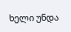ხელი უნდა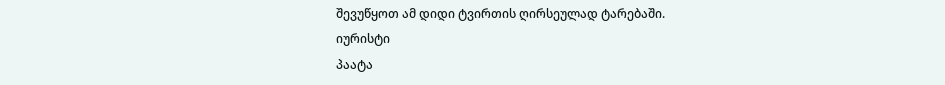შევუწყოთ ამ დიდი ტვირთის ღირსეულად ტარებაში.
იურისტი
პაატა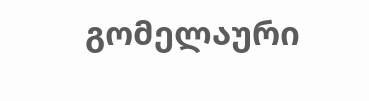გომელაური